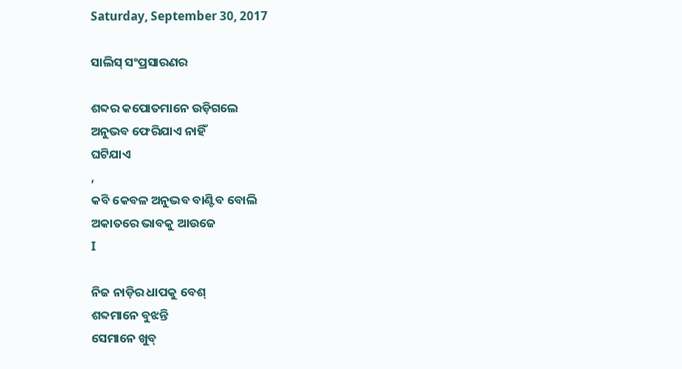Saturday, September 30, 2017

ସାଲିସ୍ ସଂପ୍ରସାରଣର

ଶବ୍ଦର କପୋତମାନେ ଉଡ଼ିଗଲେ
ଅନୁଭବ ଫେରିଯାଏ ନାହିଁ
ଘଟିଯାଏ
,
କବି କେବଳ ଅନୁଭବ ବାଣ୍ଟିବ ବୋଲି
ଅକାତରେ ଭାବକୁ ଆଉଜେ
I

ନିଜ ନାଡ଼ିର ଧାପକୁ ବେଶ୍
ଶବ୍ଦମାନେ ବୁଝନ୍ତି
ସେମାନେ ଖୁବ୍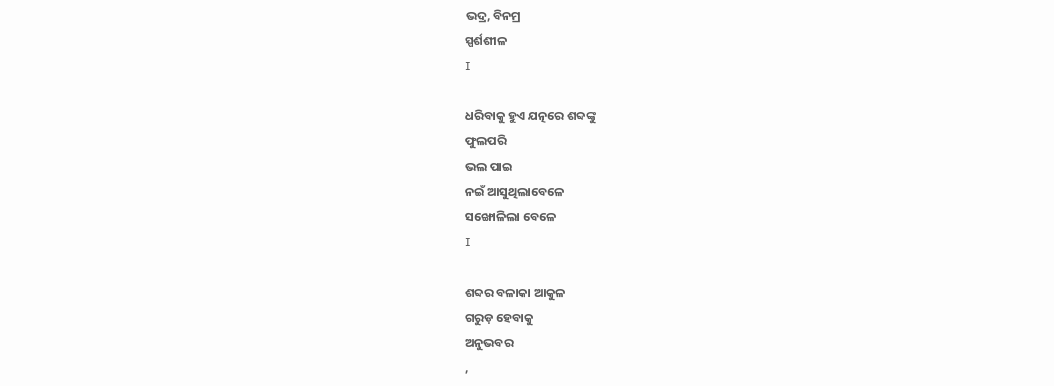ଭଦ୍ର, ବିନମ୍ର
ସ୍ପର୍ଶଶୀଳ
I

ଧରିବାକୁ ହୁଏ ଯତ୍ନରେ ଶବ୍ଦଙ୍କୁ
ଫୁଲପରି
ଭଲ ପାଇ
ନଇଁ ଆସୁଥିଲାବେଳେ
ସଙ୍ଖୋଳିଲା ବେଳେ
I

ଶବ୍ଦର ବଳାକା ଆକୁଳ
ଗରୁଡ଼ ହେବାକୁ
ଅନୁଭବର
,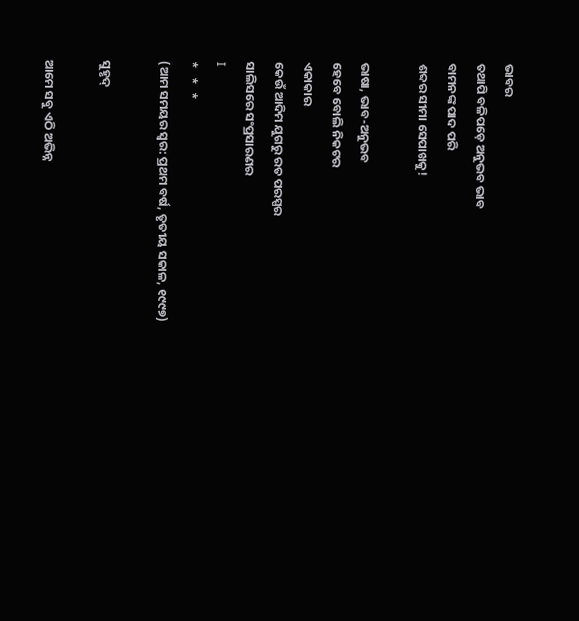ଭାବର
ତଥାପି ବଳିପଡ଼େ ଅନୁଭବ ଭାବ
ବାମନଙ୍କ ପାଦ ପରି
ଶବ୍ଦର ସୀମା ସେପାଖକୁ!

ଭାଷା, ଭାବ-ଅନୁଭବ
ହେବେ ବୋଲି ନିକଟର
ଏକାକାର
କେଉଁ ଆଦିମ ଯୁଗରୁ ରତ ପରସ୍ପର
ସାଲିସରେ ସଂପ୍ରସାରଣର
I
*   *   *
(ଆମ ସମୟର ସ୍ୱର: ପ୍ରଥମ ବର୍ଷ, ତୃତୀୟ ସକାଳ, ୧୯୯୭)

ସୁହୃଦ୍

ଆମେ ସବୁ ଏଠି ଅଭିନ୍ନ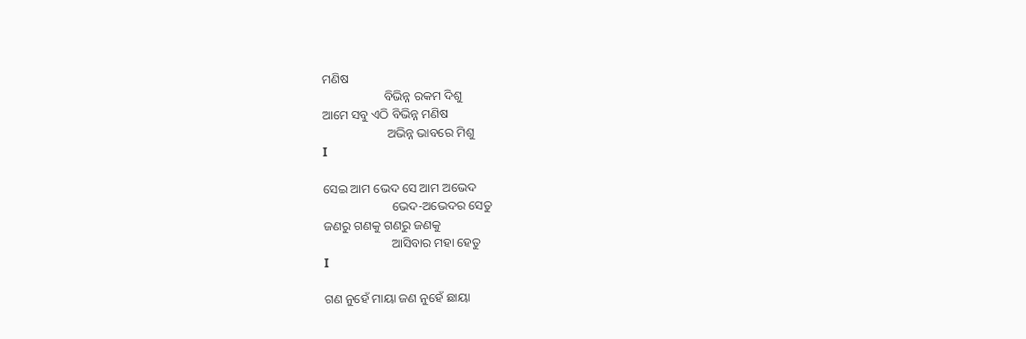ମଣିଷ
                    ବିଭିନ୍ନ ରକମ ଦିଶୁ
ଆମେ ସବୁ ଏଠି ବିଭିନ୍ନ ମଣିଷ
                     ଅଭିନ୍ନ ଭାବରେ ମିଶୁ
I

ସେଇ ଆମ ଭେଦ ସେ ଆମ ଅଭେଦ
                      ଭେଦ-ଅଭେଦର ସେତୁ
ଜଣରୁ ଗଣକୁ ଗଣରୁ ଜଣକୁ
                      ଆସିବାର ମହା ହେତୁ
I

ଗଣ ନୁହେଁ ମାୟା ଜଣ ନୁହେଁ ଛାୟା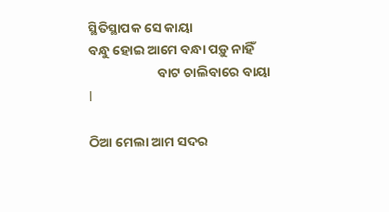ସ୍ଥିତିସ୍ଥାପକ ସେ କାୟା
ବନ୍ଧୁ ହୋଇ ଆମେ ବନ୍ଧା ପଡ଼ୁ ନାହିଁ
                       ବାଟ ଚାଲିବାରେ ବାୟା
I

ଠିଆ ମେଲା ଆମ ସଦର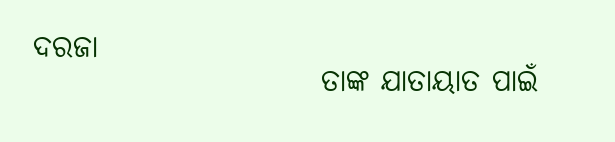ଦରଜା
                        ତାଙ୍କ ଯାତାୟାତ ପାଇଁ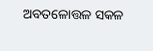ଅବତଳୋତ୍ତଳ ସକଳ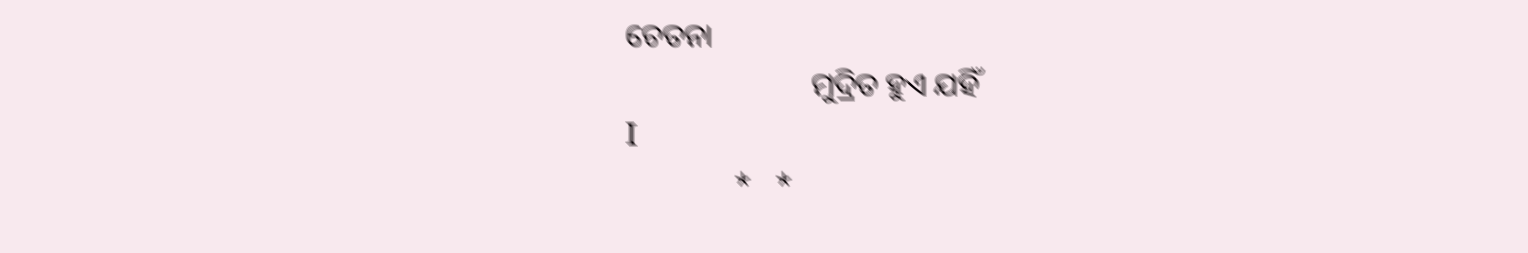ଚେତନା
                        ମୁଦ୍ରିତ ହୁଏ ଯହିଁ
I
              *   *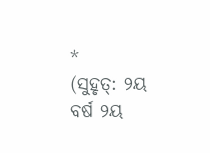*
(ସୁହୃତ୍: ୨ୟ ବର୍ଷ ୨ୟ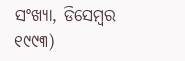ସଂଖ୍ୟା, ଡିସେମ୍ବର ୧୯୯୩)